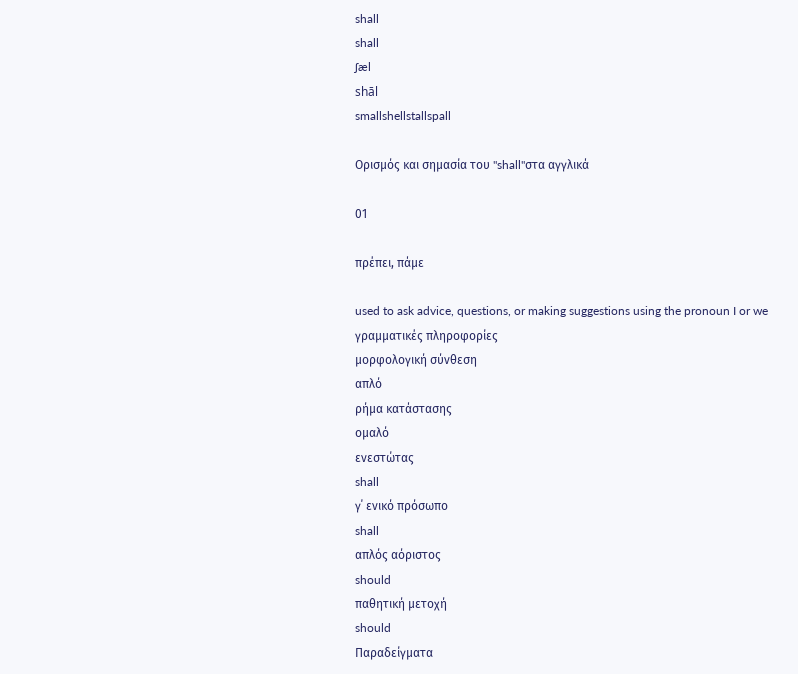shall
shall
ʃæl
shāl
smallshellstallspall

Ορισμός και σημασία του "shall"στα αγγλικά

01

πρέπει, πάμε

used to ask advice, questions, or making suggestions using the pronoun I or we
γραμματικές πληροφορίες
μορφολογική σύνθεση
απλό
ρήμα κατάστασης
ομαλό
ενεστώτας
shall
γ΄ ενικό πρόσωπο
shall
απλός αόριστος
should
παθητική μετοχή
should
Παραδείγματα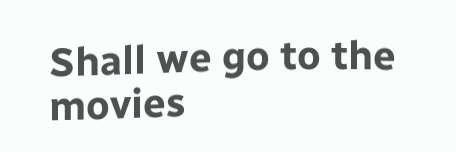Shall we go to the movies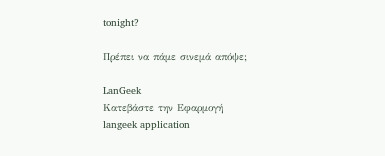tonight?

Πρέπει να πάμε σινεμά απόψε;

LanGeek
Κατεβάστε την Εφαρμογή
langeek application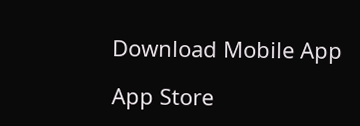Download Mobile App

App Store